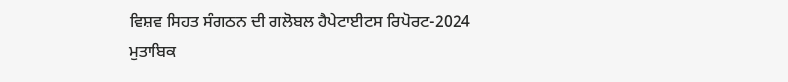ਵਿਸ਼ਵ ਸਿਹਤ ਸੰਗਠਨ ਦੀ ਗਲੋਬਲ ਹੈਪੇਟਾਈਟਸ ਰਿਪੋਰਟ-2024 ਮੁਤਾਬਿਕ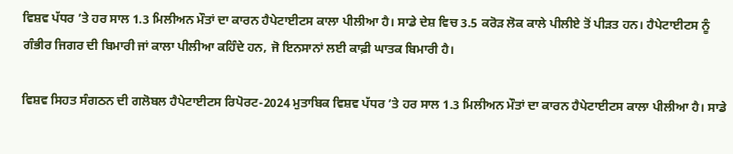ਵਿਸ਼ਵ ਪੱਧਰ ’ਤੇ ਹਰ ਸਾਲ 1.3 ਮਿਲੀਅਨ ਮੌਤਾਂ ਦਾ ਕਾਰਨ ਹੈਪੇਟਾਈਟਸ ਕਾਲਾ ਪੀਲੀਆ ਹੈ। ਸਾਡੇ ਦੇਸ਼ ਵਿਚ 3.5 ਕਰੋੜ ਲੋਕ ਕਾਲੇ ਪੀਲੀਏ ਤੋਂ ਪੀੜਤ ਹਨ। ਹੈਪੇਟਾਈਟਸ ਨੂੰ ਗੰਭੀਰ ਜਿਗਰ ਦੀ ਬਿਮਾਰੀ ਜਾਂ ਕਾਲਾ ਪੀਲੀਆ ਕਹਿੰਦੇ ਹਨ, ਜੋ ਇਨਸਾਨਾਂ ਲਈ ਕਾਫ਼ੀ ਘਾਤਕ ਬਿਮਾਰੀ ਹੈ।

ਵਿਸ਼ਵ ਸਿਹਤ ਸੰਗਠਨ ਦੀ ਗਲੋਬਲ ਹੈਪੇਟਾਈਟਸ ਰਿਪੋਰਟ-2024 ਮੁਤਾਬਿਕ ਵਿਸ਼ਵ ਪੱਧਰ ’ਤੇ ਹਰ ਸਾਲ 1.3 ਮਿਲੀਅਨ ਮੌਤਾਂ ਦਾ ਕਾਰਨ ਹੈਪੇਟਾਈਟਸ ਕਾਲਾ ਪੀਲੀਆ ਹੈ। ਸਾਡੇ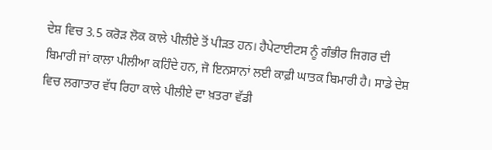ਦੇਸ਼ ਵਿਚ 3.5 ਕਰੋੜ ਲੋਕ ਕਾਲੇ ਪੀਲੀਏ ਤੋਂ ਪੀੜਤ ਹਨ। ਹੈਪੇਟਾਈਟਸ ਨੂੰ ਗੰਭੀਰ ਜਿਗਰ ਦੀ ਬਿਮਾਰੀ ਜਾਂ ਕਾਲਾ ਪੀਲੀਆ ਕਹਿੰਦੇ ਹਨ, ਜੋ ਇਨਸਾਨਾਂ ਲਈ ਕਾਫ਼ੀ ਘਾਤਕ ਬਿਮਾਰੀ ਹੈ। ਸਾਡੇ ਦੇਸ਼ ਵਿਚ ਲਗਾਤਾਰ ਵੱਧ ਰਿਹਾ ਕਾਲੇ ਪੀਲੀਏ ਦਾ ਖ਼ਤਰਾ ਵੱਡੀ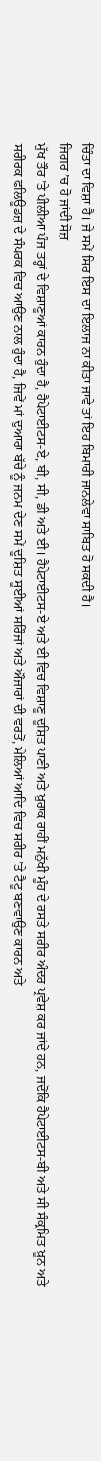ਚਿੰਤਾ ਦਾ ਵਿਸ਼ਾ ਹੈ। ਜੇ ਸਮੇਂ ਸਿਰ ਇਸ ਦਾ ਇਲਾਜ ਨਾ ਕੀਤਾ ਜਾਵੇ ਤਾਂ ਇਹ ਬਿਮਾਰੀ ਜਾਨਲੇਵਾ ਸਾਬਿਤ ਹੋ ਸਕਦੀ ਹੈ।
ਜਿਗਰ ’ਚ ਹੋ ਜਾਂਦੀ ਸੋਜ਼
ਮੁੱਖ ਤੌਰ ’ਤੇ ਪੀਲੀਆ ਪੰਜ ਤਰ੍ਹਾਂ ਦੇ ਵਿਸ਼ਾਣੂਆਂ ਕਾਰਨ ਹੁੰਦਾ ਹੈ, ਹੈਪੇਟਾਈਟਸ-ਏ, ਬੀ, ਸੀ, ਡੀ ਅਤੇ ਈ। ਹੈਪੇਟਾਈਟਸ-ਏ ਅਤੇ ਈ ਵਿਚ ਵਿਸ਼ਾਣੂ ਦੂਸ਼ਿਤ ਪਾਣੀ ਅਤੇ ਖ਼ੁਰਾਕ ਰਾਹੀਂ ਮਨੁੱਖੀ ਮੂੰਹ ਦੇ ਰਸਤੇ ਸਰੀਰ ਅੰਦਰ ਪ੍ਰਵੇਸ਼ ਕਰ ਜਾਂਦੇ ਹਨ, ਜਦੋਂਕਿ ਹੈਪੇਟਾਈਟਸ-ਬੀ ਅਤੇ ਸੀ ਸੰਕ੍ਰਮਿਤ ਖ਼ੂਨ ਅਤੇ ਸਰੀਰਕ ਫਲਿਊਡਜ਼ ਦੇ ਸੰਪਰਕ ਵਿਚ ਆਉਣ ਨਾਲ ਹੁੰਦਾ ਹੈ, ਜਿਵੇਂ ਮਾਂ ਦੁਆਰਾ ਬੱਚੇ ਨੂੰ ਜਨਮ ਦੇਣ ਸਮੇਂ ਦੂਸ਼ਿਤ ਸੂਈਆਂ ਸਰਿੰਜਾਂ ਅਤੇ ਔਜਾਰਾਂ ਦੀ ਵਰਤੋਂ, ਮੇਲਿਆਂ ਆਦਿ ਵਿਚ ਸਰੀਰ ’ਤੇ ਟੈਟੂ ਬਣਵਾਉਣ ਕਾਰਨ ਅਤੇ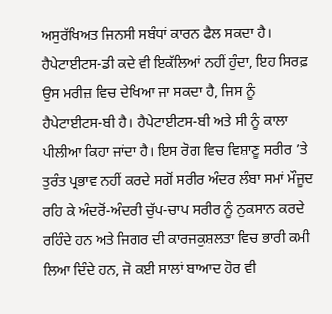ਅਸੁਰੱਖਿਅਤ ਜਿਨਸੀ ਸਬੰਧਾਂ ਕਾਰਨ ਫੈਲ ਸਕਦਾ ਹੈ।
ਹੈਪੇਟਾਈਟਸ-ਡੀ ਕਦੇ ਵੀ ਇਕੱਲਿਆਂ ਨਹੀਂ ਹੁੰਦਾ, ਇਹ ਸਿਰਫ਼ ਉਸ ਮਰੀਜ਼ ਵਿਚ ਦੇਖਿਆ ਜਾ ਸਕਦਾ ਹੈ, ਜਿਸ ਨੂੰ ਹੈਪੇਟਾਈਟਸ-ਬੀ ਹੈ। ਹੈਪੇਟਾਈਟਸ-ਬੀ ਅਤੇ ਸੀ ਨੂੰ ਕਾਲਾ ਪੀਲੀਆ ਕਿਹਾ ਜਾਂਦਾ ਹੈ। ਇਸ ਰੋਗ ਵਿਚ ਵਿਸ਼ਾਣੂ ਸਰੀਰ ’ਤੇ ਤੁਰੰਤ ਪ੍ਰਭਾਵ ਨਹੀਂ ਕਰਦੇ ਸਗੋਂ ਸਰੀਰ ਅੰਦਰ ਲੰਬਾ ਸਮਾਂ ਮੌਜੂਦ ਰਹਿ ਕੇ ਅੰਦਰੋਂ-ਅੰਦਰੀ ਚੁੱਪ-ਚਾਪ ਸਰੀਰ ਨੂੰ ਨੁਕਸਾਨ ਕਰਦੇ ਰਹਿੰਦੇ ਹਨ ਅਤੇ ਜਿਗਰ ਦੀ ਕਾਰਜਕੁਸ਼ਲਤਾ ਵਿਚ ਭਾਰੀ ਕਮੀ ਲਿਆ ਦਿੰਦੇ ਹਨ, ਜੋ ਕਈ ਸਾਲਾਂ ਬਾਆਦ ਹੋਰ ਵੀ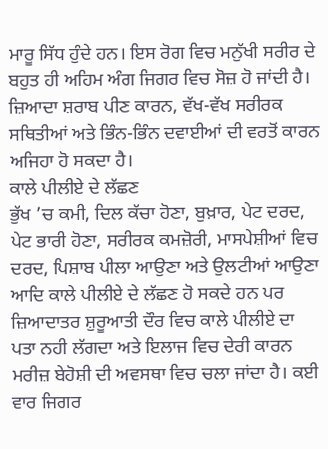ਮਾਰੂ ਸਿੱਧ ਹੁੰਦੇ ਹਨ। ਇਸ ਰੋਗ ਵਿਚ ਮਨੁੱਖੀ ਸਰੀਰ ਦੇ ਬਹੁਤ ਹੀ ਅਹਿਮ ਅੰਗ ਜਿਗਰ ਵਿਚ ਸੋਜ਼ ਹੋ ਜਾਂਦੀ ਹੈ। ਜ਼ਿਆਦਾ ਸ਼ਰਾਬ ਪੀਣ ਕਾਰਨ, ਵੱਖ-ਵੱਖ ਸਰੀਰਕ ਸਥਿਤੀਆਂ ਅਤੇ ਭਿੰਨ-ਭਿੰਨ ਦਵਾਈਆਂ ਦੀ ਵਰਤੋਂ ਕਾਰਨ ਅਜਿਹਾ ਹੋ ਸਕਦਾ ਹੈ।
ਕਾਲੇ ਪੀਲੀਏ ਦੇ ਲੱਛਣ
ਭੁੱਖ ’ਚ ਕਮੀ, ਦਿਲ ਕੱਚਾ ਹੋਣਾ, ਬੁਖ਼ਾਰ, ਪੇਟ ਦਰਦ, ਪੇਟ ਭਾਰੀ ਹੋਣਾ, ਸਰੀਰਕ ਕਮਜ਼ੋਰੀ, ਮਾਸਪੇਸ਼ੀਆਂ ਵਿਚ ਦਰਦ, ਪਿਸ਼ਾਬ ਪੀਲਾ ਆਉਣਾ ਅਤੇ ਉਲਟੀਆਂ ਆਉਣਾ ਆਦਿ ਕਾਲੇ ਪੀਲੀਏ ਦੇ ਲੱਛਣ ਹੋ ਸਕਦੇ ਹਨ ਪਰ ਜ਼ਿਆਦਾਤਰ ਸ਼ੁਰੂਆਤੀ ਦੌਰ ਵਿਚ ਕਾਲੇ ਪੀਲੀਏ ਦਾ ਪਤਾ ਨਹੀ ਲੱਗਦਾ ਅਤੇ ਇਲਾਜ ਵਿਚ ਦੇਰੀ ਕਾਰਨ ਮਰੀਜ਼ ਬੇਹੋਸ਼ੀ ਦੀ ਅਵਸਥਾ ਵਿਚ ਚਲਾ ਜਾਂਦਾ ਹੈ। ਕਈ ਵਾਰ ਜਿਗਰ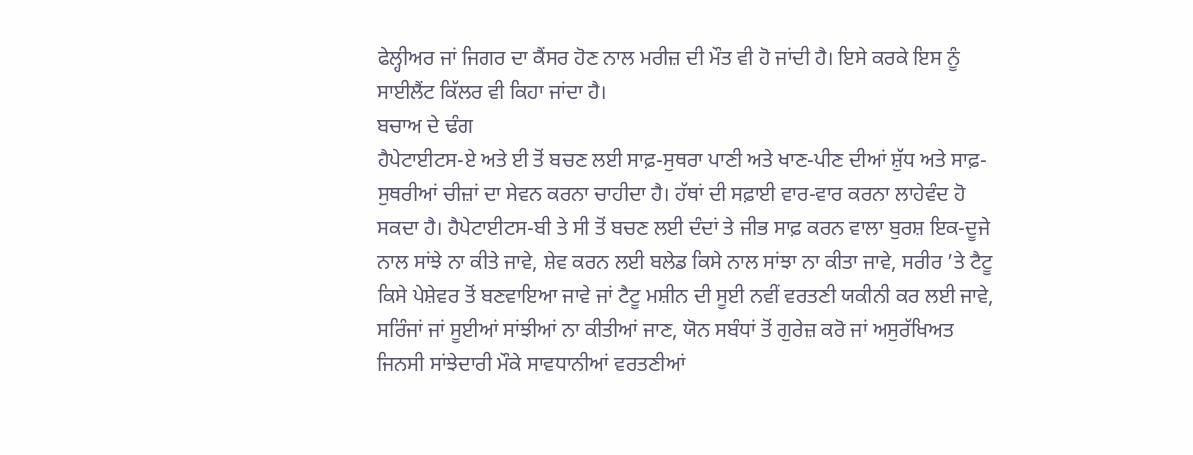ਫੇਲ੍ਹੀਅਰ ਜਾਂ ਜਿਗਰ ਦਾ ਕੈਂਸਰ ਹੋਣ ਨਾਲ ਮਰੀਜ਼ ਦੀ ਮੌਤ ਵੀ ਹੋ ਜਾਂਦੀ ਹੈ। ਇਸੇ ਕਰਕੇ ਇਸ ਨੂੰ ਸਾਈਲੈਂਟ ਕਿੱਲਰ ਵੀ ਕਿਹਾ ਜਾਂਦਾ ਹੈ।
ਬਚਾਅ ਦੇ ਢੰਗ
ਹੈਪੇਟਾਈਟਸ-ਏ ਅਤੇ ਈ ਤੋਂ ਬਚਣ ਲਈ ਸਾਫ਼-ਸੁਥਰਾ ਪਾਣੀ ਅਤੇ ਖਾਣ-ਪੀਣ ਦੀਆਂ ਸ਼ੁੱਧ ਅਤੇ ਸਾਫ਼-ਸੁਥਰੀਆਂ ਚੀਜ਼ਾਂ ਦਾ ਸੇਵਨ ਕਰਨਾ ਚਾਹੀਦਾ ਹੈ। ਹੱਥਾਂ ਦੀ ਸਫ਼ਾਈ ਵਾਰ-ਵਾਰ ਕਰਨਾ ਲਾਹੇਵੰਦ ਹੋ ਸਕਦਾ ਹੈ। ਹੈਪੇਟਾਈਟਸ-ਬੀ ਤੇ ਸੀ ਤੋਂ ਬਚਣ ਲਈ ਦੰਦਾਂ ਤੇ ਜੀਭ ਸਾਫ਼ ਕਰਨ ਵਾਲਾ ਬੁਰਸ਼ ਇਕ-ਦੂਜੇ ਨਾਲ ਸਾਂਝੇ ਨਾ ਕੀਤੇ ਜਾਵੇ, ਸ਼ੇਵ ਕਰਨ ਲਈ ਬਲੇਡ ਕਿਸੇ ਨਾਲ ਸਾਂਝਾ ਨਾ ਕੀਤਾ ਜਾਵੇ, ਸਰੀਰ ’ਤੇ ਟੈਟੂ ਕਿਸੇ ਪੇਸ਼ੇਵਰ ਤੋਂ ਬਣਵਾਇਆ ਜਾਵੇ ਜਾਂ ਟੈਟੂ ਮਸ਼ੀਨ ਦੀ ਸੂਈ ਨਵੀਂ ਵਰਤਣੀ ਯਕੀਨੀ ਕਰ ਲਈ ਜਾਵੇ, ਸਰਿੰਜਾਂ ਜਾਂ ਸੂਈਆਂ ਸਾਂਝੀਆਂ ਨਾ ਕੀਤੀਆਂ ਜਾਣ, ਯੋਨ ਸਬੰਧਾਂ ਤੋਂ ਗੁਰੇਜ਼ ਕਰੋ ਜਾਂ ਅਸੁਰੱਖਿਅਤ ਜਿਨਸੀ ਸਾਂਝੇਦਾਰੀ ਮੌਕੇ ਸਾਵਧਾਨੀਆਂ ਵਰਤਣੀਆਂ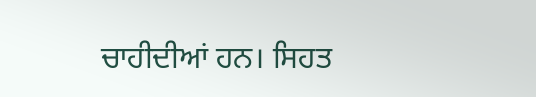ਚਾਹੀਦੀਆਂ ਹਨ। ਸਿਹਤ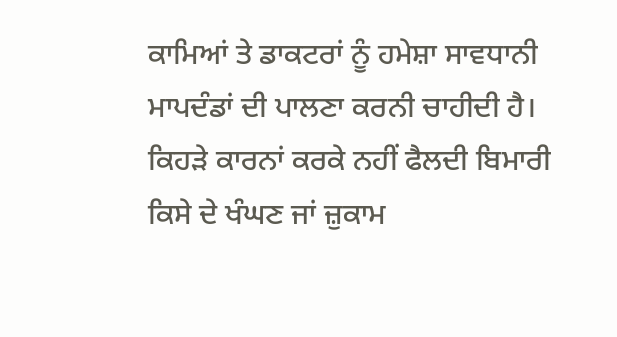ਕਾਮਿਆਂ ਤੇ ਡਾਕਟਰਾਂ ਨੂੰ ਹਮੇਸ਼ਾ ਸਾਵਧਾਨੀ ਮਾਪਦੰਡਾਂ ਦੀ ਪਾਲਣਾ ਕਰਨੀ ਚਾਹੀਦੀ ਹੈ।
ਕਿਹੜੇ ਕਾਰਨਾਂ ਕਰਕੇ ਨਹੀਂ ਫੈਲਦੀ ਬਿਮਾਰੀ
ਕਿਸੇ ਦੇ ਖੰਘਣ ਜਾਂ ਜ਼ੁਕਾਮ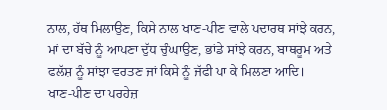ਨਾਲ, ਹੱਥ ਮਿਲਾਉਣ, ਕਿਸੇ ਨਾਲ ਖਾਣ-ਪੀਣ ਵਾਲੇ ਪਦਾਰਥ ਸਾਂਝੇ ਕਰਨ, ਮਾਂ ਦਾ ਬੱਚੇ ਨੂੰ ਆਪਣਾ ਦੁੱਧ ਚੁੰਘਾਉਣ, ਭਾਂਡੇ ਸਾਂਝੇ ਕਰਨ, ਬਾਥਰੂਮ ਅਤੇ ਫਲੱਸ਼ ਨੂੰ ਸਾਂਝਾ ਵਰਤਣ ਜਾਂ ਕਿਸੇ ਨੂੰ ਜੱਫੀ ਪਾ ਕੇ ਮਿਲਣਾ ਆਦਿ।
ਖਾਣ-ਪੀਣ ਦਾ ਪਰਹੇਜ਼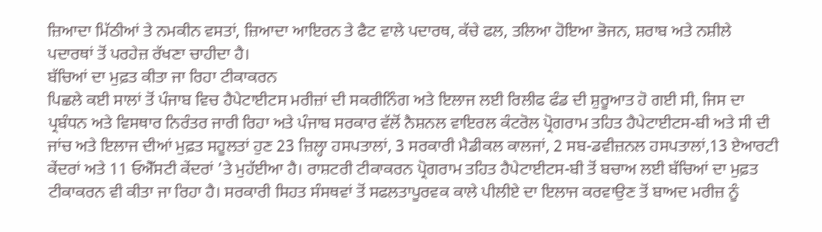ਜ਼ਿਆਦਾ ਮਿੱਠੀਆਂ ਤੇ ਨਮਕੀਨ ਵਸਤਾਂ, ਜ਼ਿਆਦਾ ਆਇਰਨ ਤੇ ਫੈਟ ਵਾਲੇ ਪਦਾਰਥ, ਕੱਚੇ ਫਲ, ਤਲਿਆ ਹੋਇਆ ਭੋਜਨ, ਸ਼ਰਾਬ ਅਤੇ ਨਸ਼ੀਲੇ ਪਦਾਰਥਾਂ ਤੋਂ ਪਰਹੇਜ਼ ਰੱਖਣਾ ਚਾਹੀਦਾ ਹੈ।
ਬੱਚਿਆਂ ਦਾ ਮੁਫ਼ਤ ਕੀਤਾ ਜਾ ਰਿਹਾ ਟੀਕਾਕਰਨ
ਪਿਛਲੇ ਕਈ ਸਾਲਾਂ ਤੋਂ ਪੰਜਾਬ ਵਿਚ ਹੈਪੇਟਾਈਟਸ ਮਰੀਜ਼ਾਂ ਦੀ ਸਕਰੀਨਿੰਗ ਅਤੇ ਇਲਾਜ ਲਈ ਰਿਲੀਫ ਫੰਡ ਦੀ ਸ਼ੁਰੂਆਤ ਹੋ ਗਈ ਸੀ, ਜਿਸ ਦਾ ਪ੍ਰਬੰਧਨ ਅਤੇ ਵਿਸਥਾਰ ਨਿਰੰਤਰ ਜਾਰੀ ਰਿਹਾ ਅਤੇ ਪੰਜਾਬ ਸਰਕਾਰ ਵੱਲੋਂ ਨੈਸ਼ਨਲ ਵਾਇਰਲ ਕੰਟਰੋਲ ਪ੍ਰੋਗਰਾਮ ਤਹਿਤ ਹੈਪੇਟਾਈਟਸ-ਬੀ ਅਤੇ ਸੀ ਦੀ ਜਾਂਚ ਅਤੇ ਇਲਾਜ ਦੀਆਂ ਮੁਫ਼ਤ ਸਹੂਲਤਾਂ ਹੁਣ 23 ਜ਼ਿਲ੍ਹਾ ਹਸਪਤਾਲਾਂ, 3 ਸਰਕਾਰੀ ਮੈਡੀਕਲ ਕਾਲਜਾਂ, 2 ਸਬ-ਡਵੀਜ਼ਨਲ ਹਸਪਤਾਲਾਂ,13 ਏਆਰਟੀ ਕੇਂਦਰਾਂ ਅਤੇ 11 ਓਐੱਸਟੀ ਕੇਂਦਰਾਂ ’ਤੇ ਮੁਹੱਈਆ ਹੈ। ਰਾਸ਼ਟਰੀ ਟੀਕਾਕਰਨ ਪ੍ਰੋਗਰਾਮ ਤਹਿਤ ਹੈਪੇਟਾਈਟਸ-ਬੀ ਤੋਂ ਬਚਾਅ ਲਈ ਬੱਚਿਆਂ ਦਾ ਮੁਫ਼ਤ ਟੀਕਾਕਰਨ ਵੀ ਕੀਤਾ ਜਾ ਰਿਹਾ ਹੈ। ਸਰਕਾਰੀ ਸਿਹਤ ਸੰਸਥਵਾਂ ਤੋਂ ਸਫਲਤਾਪੂਰਵਕ ਕਾਲੇ ਪੀਲੀਏ ਦਾ ਇਲਾਜ ਕਰਵਾਉਣ ਤੋਂ ਬਾਅਦ ਮਰੀਜ਼ ਨੂੰ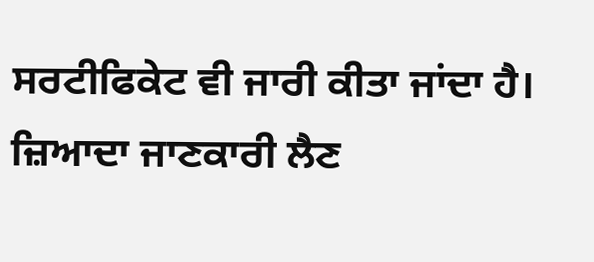ਸਰਟੀਫਿਕੇਟ ਵੀ ਜਾਰੀ ਕੀਤਾ ਜਾਂਦਾ ਹੈ। ਜ਼ਿਆਦਾ ਜਾਣਕਾਰੀ ਲੈਣ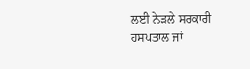ਲਈ ਨੇੜਲੇ ਸਰਕਾਰੀ ਹਸਪਤਾਲ ਜਾਂ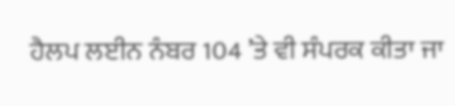ਹੈਲਪ ਲਈਨ ਨੰਬਰ 104 ’ਤੇ ਵੀ ਸੰਪਰਕ ਕੀਤਾ ਜਾ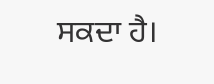ਸਕਦਾ ਹੈ।